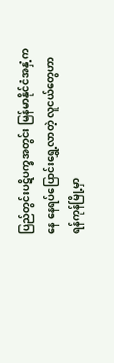ပြည်တွင်းပဋိပက္ခအတွင်း မြန်မာနိုင်ငံအနှံ့ကနေ နေရပ်ပြောင်းရွှေ့လာတဲ့ လူငယ်တွေဟာ ရန်ကုန်မြို့မှာ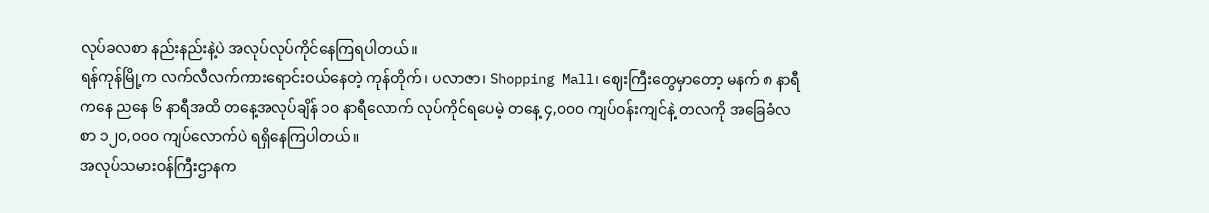လုပ်ခလစာ နည်းနည်းနဲ့ပဲ အလုပ်လုပ်ကိုင်နေကြရပါတယ်။
ရန်ကုန်မြို့က လက်လီလက်ကားရောင်းဝယ်နေတဲ့ ကုန်တိုက်၊ ပလာဇာ၊ Shopping Mall၊ ဈေးကြီးတွေမှာတော့ မနက် ၈ နာရီကနေ ညနေ ၆ နာရီအထိ တနေ့အလုပ်ချိန် ၁၀ နာရီလောက် လုပ်ကိုင်ရပေမဲ့ တနေ့ ၄,၀၀၀ ကျပ်ဝန်းကျင်နဲ့ တလကို အခြေခံလစာ ၁၂၀,၀၀၀ ကျပ်လောက်ပဲ ရရှိနေကြပါတယ်။
အလုပ်သမားဝန်ကြီးဌာနက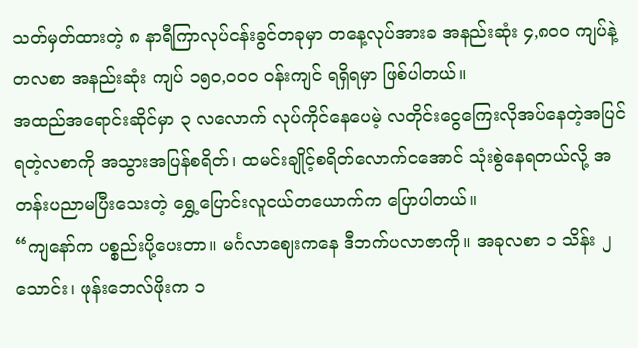သတ်မှတ်ထားတဲ့ ၈ နာရီကြာလုပ်ငန်းခွင်တခုမှာ တနေ့လုပ်အားခ အနည်းဆုံး ၄,၈၀၀ ကျပ်နဲ့ တလစာ အနည်းဆုံး ကျပ် ၁၅၀,၀၀၀ ဝန်းကျင် ရရှိရမှာ ဖြစ်ပါတယ်။
အထည်အရောင်းဆိုင်မှာ ၃ လလောက် လုပ်ကိုင်နေပေမဲ့ လတိုင်းငွေကြေးလိုအပ်နေတဲ့အပြင် ရတဲ့လစာကို အသွားအပြန်စရိတ်၊ ထမင်းချိုင့်စရိတ်လောက်ငအောင် သုံးစွဲနေရတယ်လို့ အတန်းပညာမပြီးသေးတဲ့ ရွှေ့ပြောင်းလူငယ်တယောက်က ပြောပါတယ်။
“ကျနော်က ပစ္စည်းပို့ပေးတာ။ မင်္ဂလာဈေးကနေ ဒီဘက်ပလာဇာကို။ အခုလစာ ၁ သိန်း ၂ သောင်း၊ ဖုန်းဘေလ်ဖိုးက ၁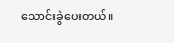သောင်းခွဲပေးတယ်။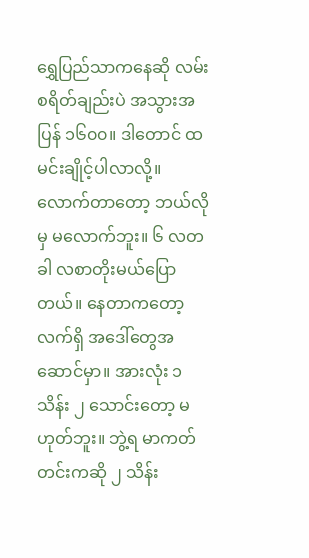ရွှေပြည်သာကနေဆို လမ်းစရိတ်ချည်းပဲ အသွားအပြန် ၁၆၀၀။ ဒါတောင် ထမင်းချိုင့်ပါလာလို့။ လောက်တာတော့ ဘယ်လိုမှ မလောက်ဘူး။ ၆ လတခါ လစာတိုးမယ်ပြောတယ်။ နေတာကတော့ လက်ရှိ အဒေါ်တွေအဆောင်မှာ။ အားလုံး ၁ သိန်း ၂ သောင်းတော့ မဟုတ်ဘူး။ ဘွဲ့ရ မာကတ်တင်းကဆို ၂ သိန်း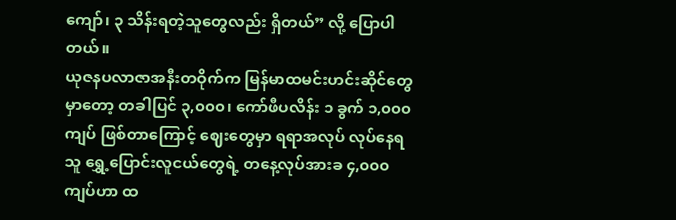ကျော်၊ ၃ သိန်းရတဲ့သူတွေလည်း ရှိတယ်” လို့ ပြောပါတယ်။
ယုဇနပလာဇာအနီးတဝိုက်က မြန်မာထမင်းဟင်းဆိုင်တွေမှာတော့ တခါပြင် ၃,၀၀၀၊ ကော်ဖီပလိန်း ၁ ခွက် ၁,၀၀၀ ကျပ် ဖြစ်တာကြောင့် ဈေးတွေမှာ ရရာအလုပ် လုပ်နေရသူ ရွှေ့ပြောင်းလူငယ်တွေရဲ့ တနေ့လုပ်အားခ ၄,၀၀၀ ကျပ်ဟာ ထ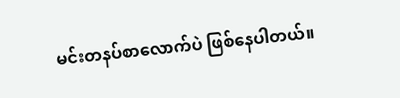မင်းတနပ်စာလောက်ပဲ ဖြစ်နေပါတယ်။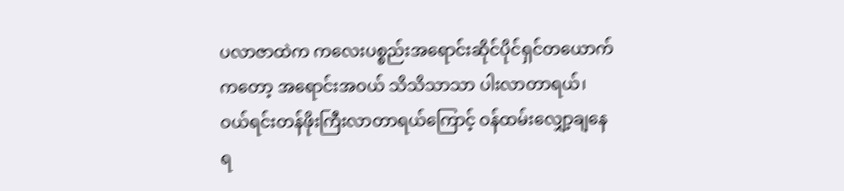ပလာဇာထဲက ကလေးပစ္စည်းအရောင်းဆိုင်ပိုင်ရှင်တယောက်ကတော့ အရောင်းအဝယ် သိသိသာသာ ပါးလာတာရယ်၊ ဝယ်ရင်းတန်ဖိုးကြီးလာတာရယ်ကြောင့် ဝန်ထမ်းလျှော့ချနေရ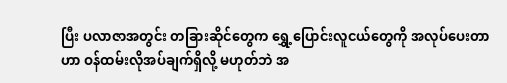ပြီး ပလာဇာအတွင်း တခြားဆိုင်တွေက ရွှေ့ပြောင်းလူငယ်တွေကို အလုပ်ပေးတာဟာ ဝန်ထမ်းလိုအပ်ချက်ရှိလို့ မဟုတ်ဘဲ အ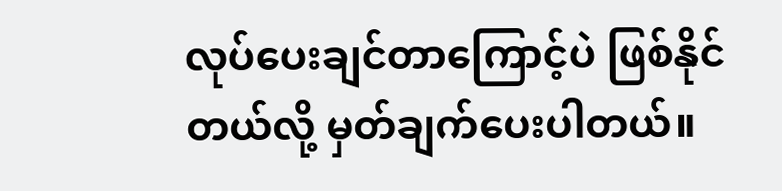လုပ်ပေးချင်တာကြောင့်ပဲ ဖြစ်နိုင်တယ်လို့ မှတ်ချက်ပေးပါတယ်။